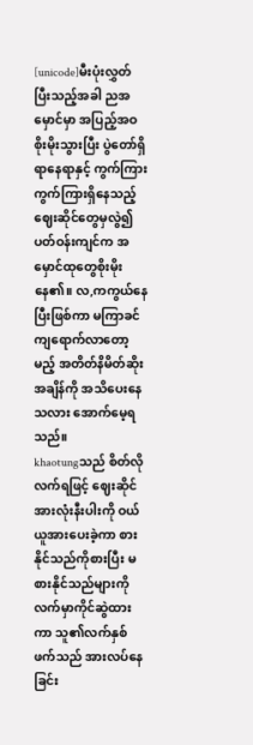[unicode]မီးပုံးလွှတ်ပြီးသည့်အခါ ညအမှောင်မှာ အပြည့်အဝစိုးမိုးသွားပြီး ပွဲတော်ရှိရာနေရာနှင့် ကွက်ကြားကွက်ကြားရှိနေသည့်ဈေးဆိုင်တွေမှလွဲ၍ ပတ်ဝန်းကျင်က အမှောင်ထုတွေစိုးမိုးနေ၏။ လ,ကကွယ်နေပြီးဖြစ်ကာ မကြာခင်ကျရောက်လာတော့မည့် အတိတ်နိမိတ်ဆိုးအချိန်ကို အသိပေးနေသလား အောက်မေ့ရသည်။
khaotungသည် စိတ်လိုလက်ရဖြင့် ဈေးဆိုင်အားလုံးနီးပါးကို ဝယ်ယူအားပေးခဲ့ကာ စားနိုင်သည်ကိုစားပြီး မစားနိုင်သည်များကို လက်မှာကိုင်ဆွဲထားကာ သူ၏လက်နှစ်ဖက်သည် အားလပ်နေခြင်း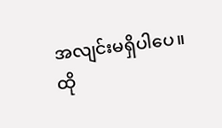အလျင်းမရှိပါပေ။
ထို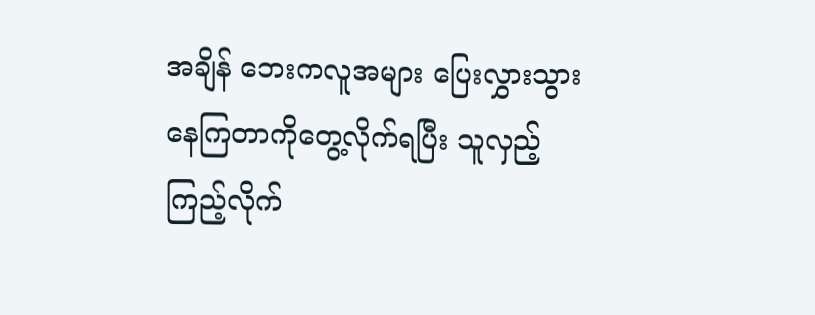အချိန် ဘေးကလူအများ ပြေးလွှားသွားနေကြတာကိုတွေ့လိုက်ရပြီး သူလှည့်ကြည့်လိုက်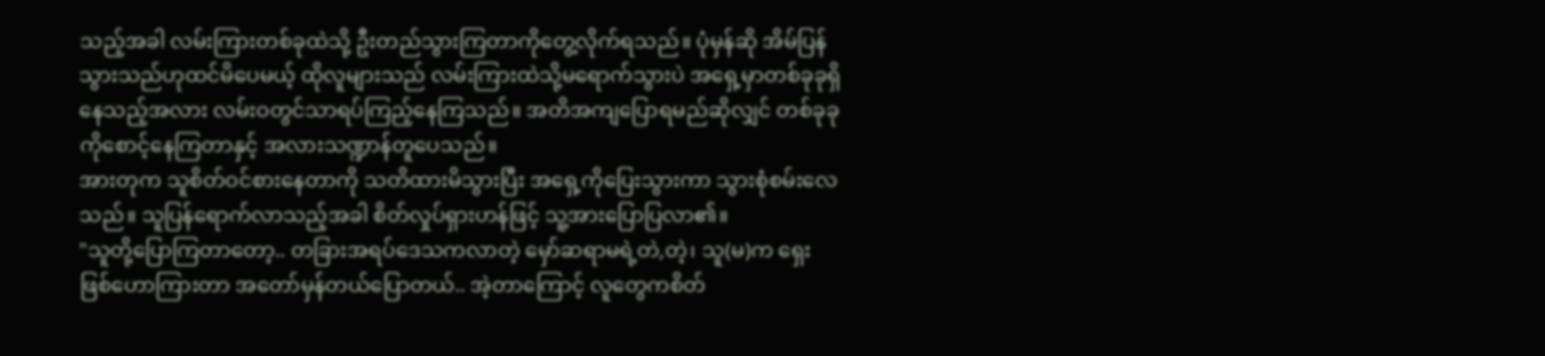သည့်အခါ လမ်းကြားတစ်ခုထဲသို့ ဦးတည်သွားကြတာကိုတွေ့လိုက်ရသည်။ ပုံမှန်ဆို အိမ်ပြန်သွားသည်ဟုထင်မိပေမယ့် ထိုလူများသည် လမ်းကြားထဲသို့မရောက်သွားပဲ အရှေ့မှာတစ်ခုခုရှိနေသည့်အလား လမ်းဝတွင်သာရပ်ကြည့်နေကြသည်။ အတိအကျပြောရမည်ဆိုလျှင် တစ်ခုခုကိုစောင့်နေကြတာနှင့် အလားသဏ္ဍာန်တူပေသည်။
အားတုက သူစိတ်ဝင်စားနေတာကို သတိထားမိသွားပြီး အရှေ့ကိုပြေးသွားကာ သွားစုံစမ်းလေသည်။ သူပြန်ရောက်လာသည့်အခါ စိတ်လှုပ်ရှားဟန်ဖြင့် သူ့အားပြောပြလာ၏။
"သူတို့ပြောကြတာတော့.. တခြားအရပ်ဒေသကလာတဲ့ မှော်ဆရာမရဲ့တဲ,တဲ့၊ သူ(မ)က ရှေးဖြစ်ဟောကြားတာ အတော်မှန်တယ်ပြောတယ်.. အဲ့တာကြောင့် လူတွေကစိတ်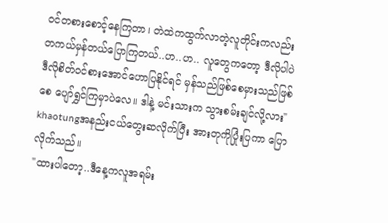ဝင်တစားစောင့်နေကြတာ၊ တဲထဲကထွက်လာတဲ့လူတိုင်းကလည်း တကယ်မှန်တယ်ပြောကြတယ်..ဟ..ဟ.. လူတွေကတော့ ဒီလိုပါပဲ ဒီလိုစိတ်ဝင်စားအောင်ဟောပြနိုင်ရင် မှန်သည်ဖြစ်စေမှားသည်ဖြစ်စေ ပျော်ရွှင်ကြမှာပဲလေ။ ဒါနဲ့ မင်းသားက သွားစမ်းချင်လို့လား"
khaotungအနည်းငယ်တွေးဆလိုက်ပြီး အားတုကိုပြုံးပြကာ ပြောလိုက်သည်။
"ထားပါတော့..ဒီနေ့ကလူအရမ်း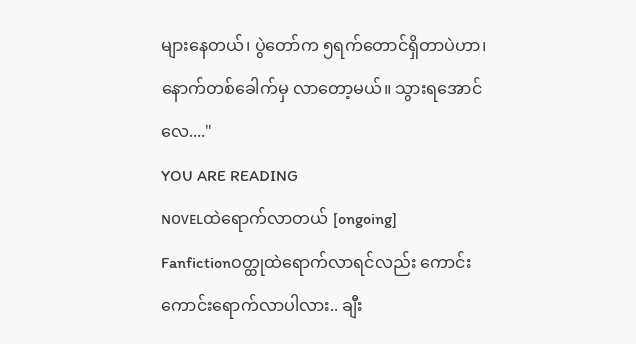များနေတယ်၊ ပွဲတော်က ၅ရက်တောင်ရှိတာပဲဟာ၊ နောက်တစ်ခေါက်မှ လာတော့မယ်။ သွားရအောင်လေ...."
YOU ARE READING
ɴᴏᴠᴇʟထဲရောက်လာတယ် [ongoing]
Fanfictionဝတ္ထုထဲရောက်လာရင်လည်း ကောင်းကောင်းရောက်လာပါလား.. ချီး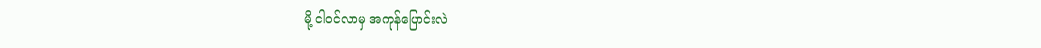မို့ ငါဝင်လာမှ အကုန်ပြောင်းလဲ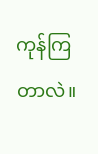ကုန်ကြတာလဲ။